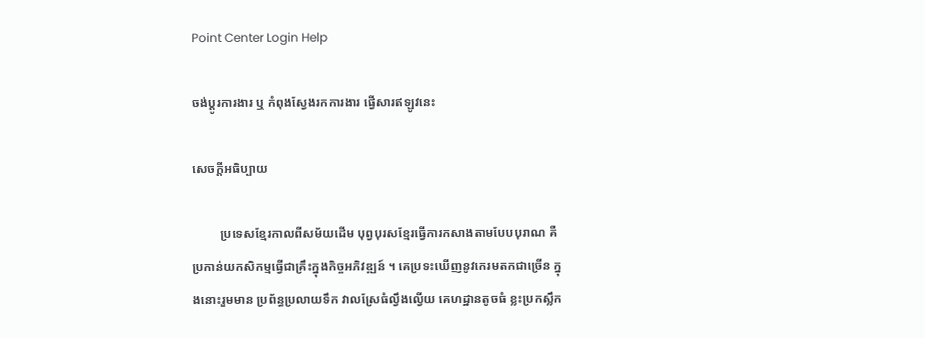Point Center Login Help

ចង់ប្តូរការងារ ឬ កំពុងស្វែងរកការងារ ផ្វើសារឥឡូវនេះ

សេចក្តីអធិប្បាយ

         ប្រទេសខ្មែរកាលពីសម័យដើម បុព្វបុរសខ្មែរធ្វើការកសាងតាមបែបបុរាណ គឺប្រកាន់យកសិកម្មធ្វើជាគ្រឹះក្នុងកិច្ចអភិវឌ្ឍន៍ ។ គេប្រទះឃើញនូវកេរមតកជាច្រើន ក្នុងនោះរួមមាន ប្រព័ន្ធប្រលាយទឹក វាលស្រែធំល្វឹងល្វើយ គេហដ្ឋានតូចធំ ខ្លះប្រកស្លឹក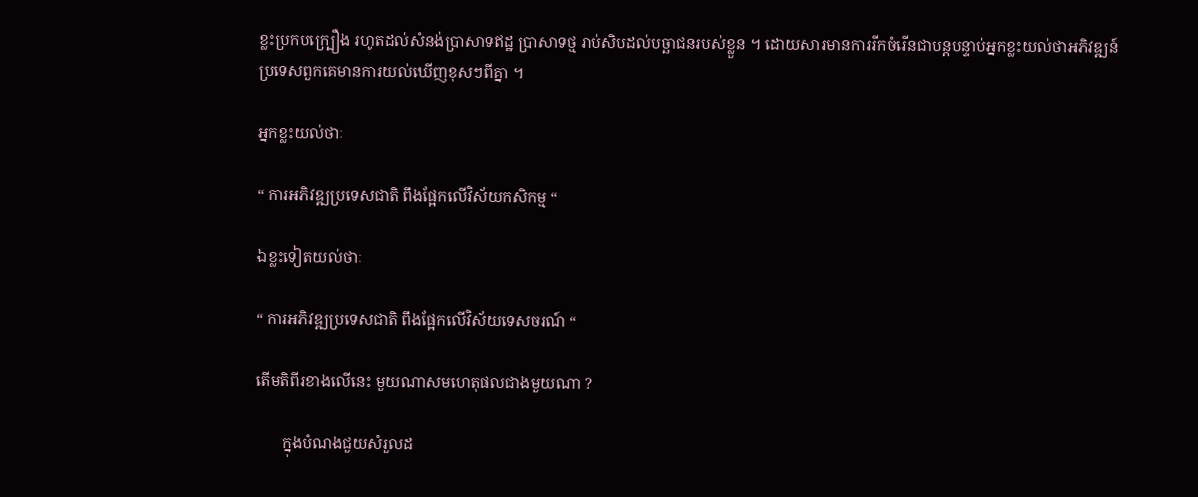ខ្លះប្រកបក្រ្បឿង រហូតដល់សំនង់ប្រាសាទឥដ្ឋ ប្រាសាទថ្ម រាប់សិបដល់បច្ឆាជនរបស់ខ្លួន ។ ដោយសារមានការរីកចំរើនជាបន្តបន្ទាប់អ្នកខ្លះយល់ថាអភិវឌ្ឍន៍ប្រទេសពួកគេមានការយល់ឃើញខុសៗពីគ្នា ។

អ្នកខ្លះយល់ថាៈ

“ ការអភិវឌ្ឍប្រទេសជាតិ ពឹងផ្អែកលើវិស័យកសិកម្ម “

ឯខ្លះទៀតយល់ថាៈ

“ ការអភិវឌ្ឍប្រទេសជាតិ ពឹងផ្អែកលើវិស័យទេសចរណ៍ “

តើមតិពីរខាងលើនេះ មួយណាសមហេតុផលជាងមួយណា ?

       ក្នុងបំណងជួយសំរួលដ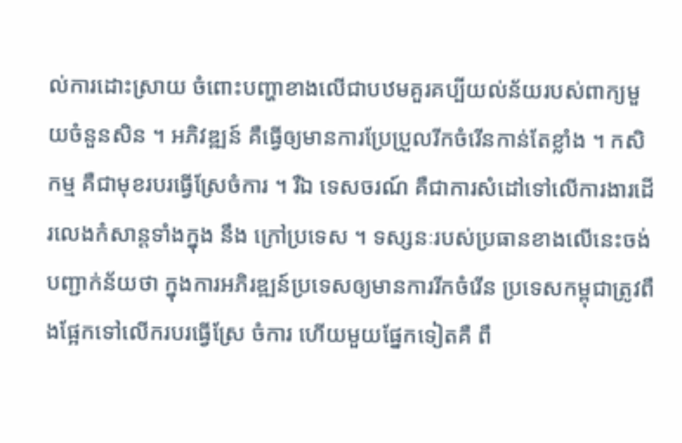ល់ការដោះស្រាយ ចំពោះបញ្ហាខាងលើជាបឋមគួរគប្បីយល់ន័យរបស់ពាក្យមួយចំនួនសិន ។ អភិវឌ្ឍន៍ គឺធ្វើឲ្យមានការប្រែប្រួលរីកចំរើនកាន់តែខ្លាំង ។ កសិកម្ម គឺជាមុខរបរធ្វើស្រែចំការ ។ រឺឯ ទេសចរណ៍ គឺជាការសំដៅទៅលើការងារដើរលេងកំសាន្ដទាំងក្នុង នឹង ក្រៅប្រទេស ។ ទស្សនៈរបស់ប្រធានខាងលើនេះចង់បញ្ជាក់ន័យថា ក្នុងការអភិរឌ្ឍន៍ប្រទេសឲ្យមានការរីកចំរើន ប្រទេសកម្ពុជាត្រូវពឹងផ្អែកទៅលើករបរធ្វើស្រែ ចំការ ហើយមួយផ្នែកទៀតគឺ ពឹ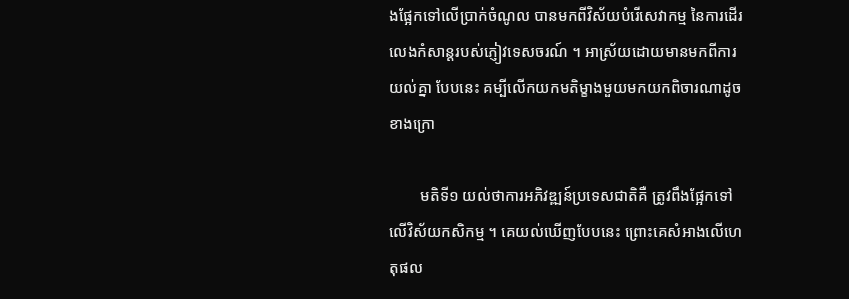ងផ្អែកទៅលើប្រាក់ចំណូល បានមកពីវិស័យបំរើសេវាកម្ម នៃការដើរលេងកំសាន្ដរបស់ភ្ញៀវទេសចរណ៍ ។ អាស្រ័យដោយមានមកពីការយល់គ្នា បែបនេះ គម្បីលើកយកមតិម្ខាងមួយមកយកពិចារណាដូចខាងក្រោ

        មតិទី១ យល់ថាការអភិវឌ្ឍន៍ប្រទេសជាតិគឺ ត្រូវពឹងផ្អែកទៅលើវិស័យកសិកម្ម ។ គេយល់ឃើញបែបនេះ ព្រោះគេសំអាងលើហេតុផល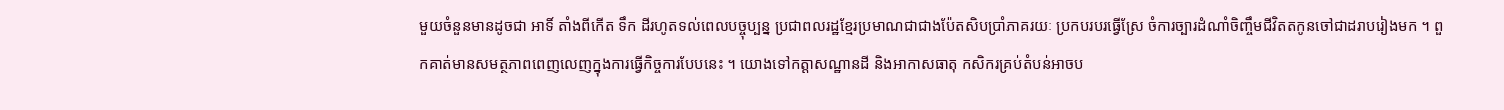មួយចំនួនមានដូចជា អាទិ៍ តាំងពីកើត ទឹក ដីរហូតទល់ពេលបច្ចុប្បន្ន ប្រជាពលរដ្ឋខ្មែរប្រមាណជាជាងប៉ែតសិបប្រាំភាគរយៈ ប្រកបរបរធ្វើស្រែ ចំការច្បារដំណាំចិញ្ចឹមជីវិតតកូនចៅជាដរាបរៀងមក ។ ពួកគាត់មានសមត្ថភាពពេញលេញក្នុងការធ្វើកិច្ចការបែបនេះ ។ យោងទៅកត្ដាសណ្ឋានដី និងអាកាសធាតុ កសិករគ្រប់តំបន់អាចប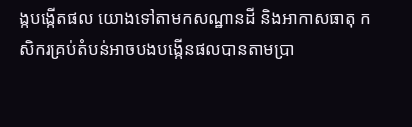ង្កបង្កើតផល យោងទៅតាមកសណ្ឋានដី និងអាកាសធាតុ កសិករគ្រប់តំបន់អាចបងបង្កើនផលបានតាមប្រា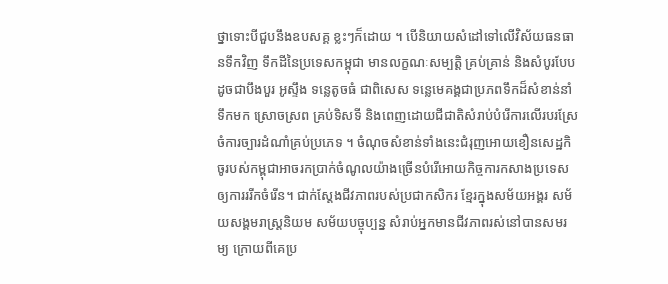ថ្នាទោះបីជួបនឹងឧបសគ្គ ខ្លះៗក៏ដោយ ។ បើនិយាយសំដៅទៅលើវិស័យធនធានទឹកវិញ ទឹកដីនៃប្រទេសកម្ពុជា មានលក្ខណៈសម្បត្តិ គ្រប់គ្រាន់ និងសំបូរបែប ដូចជាបឹងបួរ អូស្ទឹង ទន្លេតូចធំ ជាពិសេស ទន្លេមេគង្គជាប្រភពទឹកដ៏សំខាន់នាំទឹកមក ស្រោចស្រព គ្រប់ទិសទី និងពេញដោយជីជាតិសំរាប់បំរើការលើរបរស្រែចំការច្បារដំណាំគ្រប់ប្រភេទ ។ ចំណុចសំខាន់ទាំងនេះជំរុញអោយខឿនសេដ្ឋកិចូរបស់កម្ពុជាអាចរកប្រាក់ចំណូលយ៉ាងច្រើនបំរើអោយកិច្ចការកសាងប្រទេសឲ្យការររីកចំរើន។ ជាក់ស្តែងជីវភាពរបស់ប្រជាកសិករ ខ្មែរក្នុងសម័យអង្គរ សម័យសង្គមរាស្រ្ដនិយម សម័យបច្ចុប្បន្ន សំរាប់អ្នកមានជីវភាពរស់នៅបានសមរម្យ ក្រោយពីគេប្រ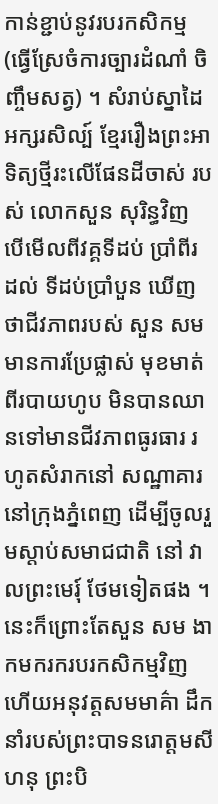កាន់ខ្ជាប់នូវរបរកសិកម្ម (ធ្វើស្រែចំការច្បារដំណាំ ចិញ្ចឹមសត្វ) ។ សំរាប់ស្នាដៃអក្សរសិល្ប៍ ខ្មែររឿងព្រះអាទិត្យថ្មីរះលើផែនដីចាស់ របស់ លោកសួន សុរិន្ធវិញ បើមើលពីវគ្គទីដប់ ប្រាំពីរ ដល់ ទីដប់ប្រាំបួន ឃើញថាជីវភាពរបស់ សួន សម មានការប្រែផ្លាស់ មុខមាត់ ពីរបាយហូប មិនបានឈានទៅមានជីវភាពធូរធារ រហូតសំរាកនៅ សណ្ឋាគារ នៅក្រុងភ្នំពេញ ដើម្បីចូលរួមស្តាប់សមាជជាតិ នៅ វាលព្រះមេរុ៍ ថែមទៀតផង ។ នេះក៏ព្រោះតែសួន សម ងាកមករករបរកសិកម្មវិញ ហើយអនុវត្តសមមាគ៌ា ដឹកនាំរបស់ព្រះបាទនរោត្តមសីហនុ ព្រះបិ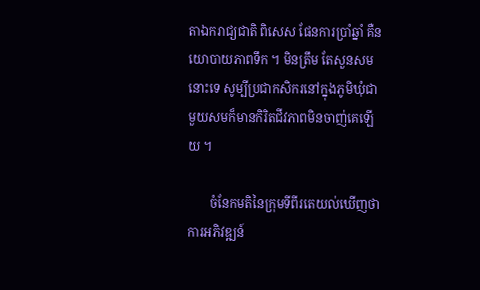តាឯករាជ្យជាតិ ពិសេស ផែនការប្រាំឆ្នាំ គឺនយោបាយភាពទឹក ។ មិនត្រឹម តែសួនសម នោះទេ សូម្បីប្រជាកសិករនៅក្នុងភូមិឃុំជាមួយសមក៏មានកិរិតជីវភាពមិនចាញ់គេឡើយ ។

       ចំនែកមតិនៃក្រុមទីពីរតេយល់ឃើញថា ការអភិវឌ្ឍន៍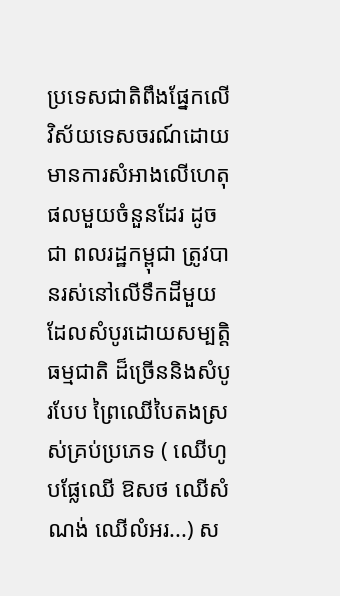ប្រទេសជាតិពឹងផ្នែកលើវិស័យទេសចរណ៍ដោយមានការសំអាងលើហេតុផលមួយចំនួនដែរ ដូចជា ពលរដ្ឋកម្ពុជា ត្រូវបានរស់នៅលើទឹកដីមួយដែលសំបូរដោយសម្បត្តិធម្មជាតិ ដ៏ច្រើននិងសំបូរបែប ព្រៃឈើបៃតងស្រស់គ្រប់ប្រភេទ ( ឈើហូបផ្លែឈើ ឱសថ ឈើសំណង់ ឈើលំអរ...) ស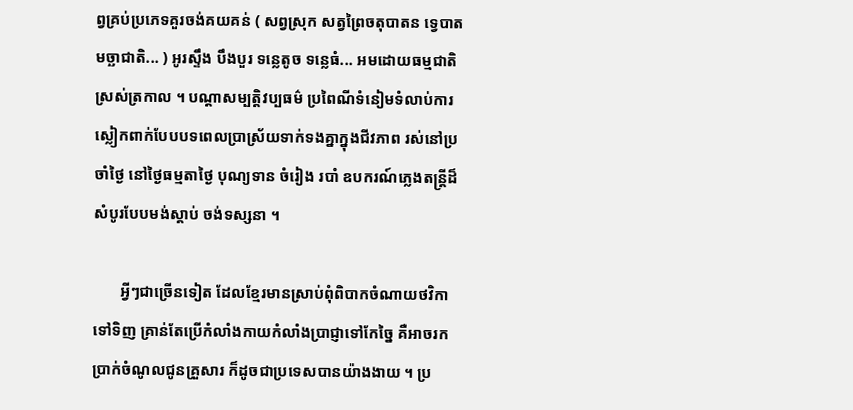ព្វគ្រប់ប្រភេទគួរចង់គយគន់ ( សព្វស្រុក សត្វព្រៃចតុបាតន ទ្វេបាត មច្ឆាជាតិ... ) អូរស្ទឹង បឹងបួរ ទន្លេតូច ទន្លេធំ... អមដោយធម្មជាតិស្រស់ត្រកាល ។ បណ្ដាសម្បត្តិវប្បធម៌ ប្រពៃណីទំនៀមទំលាប់ការស្លៀកពាក់បែបបទពេលប្រាស្រ័យទាក់ទងគ្នាក្នុងជីវភាព រស់នៅប្រចាំថ្ងៃ នៅថ្ងៃធម្មតាថ្ងៃ បុណ្យទាន ចំរៀង របាំ ឧបករណ៍ភ្លេងតន្ត្រីដ៏សំបូរបែបមង់ស្តាប់ ចង់ទស្សនា ។

       អ្វីៗជាច្រើនទៀត ដែលខ្មែរមានស្រាប់ពុំពិបាកចំណាយថវិកាទៅទិញ គ្រាន់តែប្រើកំលាំងកាយកំលាំងប្រាជ្ញាទៅកែច្នៃ គឺអាចរកប្រាក់ចំណូលជូនគ្រួសារ ក៏ដូចជាប្រទេសបានយ៉ាងងាយ ។ ប្រ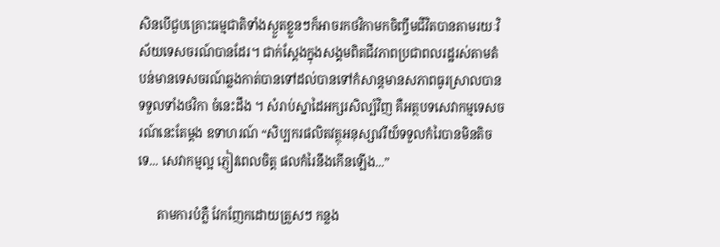សិនបើជួបគ្រោះធម្មជាតិទាំងស្ងួតខ្លួនៗក៏អាចរកថវិកាមកចិញ្ចឹមជីវិតបានតាមរយៈវិស័យទេសចរណ៍បានដែរ។ ជាក់ស្ដែងក្នុងសង្គមពិតជីវភាពប្រជាពលរដ្ឋរស់តាមតំបន់មានទេសចរណ៍ឆ្លងកាត់បានទៅដល់បានទៅកំសាន្តមានសភាពធូរស្រាលបានទទួលទាំងថវិកា ចំនេះដឹង ។ សំរាប់ស្នាដៃអក្សរសិល្ប៍វិញ គឺអត្ថបទសេវាកម្មទេសចរណ៍នេះតែម្តង ឧទាហរណ៍ “សិប្បករផលិតវត្ថុអនុស្សាវរីយ៏ទទួលកំរៃបានមិនតិចទេ... សេវាកម្មល្អ ភ្ញៀវពេលចិត្ត ផលកំរៃនឹងកើនឡើង...”

      តាមការបំភ្លឺ វែកញែកដោយត្រួសៗ កន្លង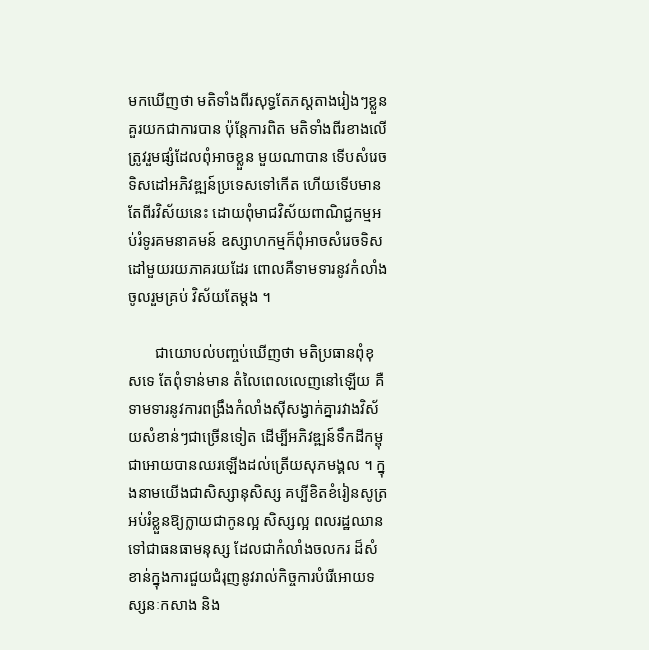មកឃើញថា មតិទាំងពីរសុទ្ធតែភស្តតាងរៀងៗខ្លួន គួរយកជាការបាន ប៉ុន្តែការពិត មតិទាំងពីរខាងលើ ត្រូវរួមផ្សំដែលពុំអាចខ្លួន មួយណាបាន ទើបសំរេចទិសដៅអភិវឌ្ឍន៍ប្រទេសទៅកើត ហើយទើបមានតែពីរវិស័យនេះ ដោយពុំមាជវិស័យពាណិជ្ជកម្មអប់រំទូរគមនាគមន៍ ឧស្សាហកម្មក៏ពុំអាចសំរេចទិសដៅមួយរយភាគរយដែរ ពោលគឺទាមទារនូវកំលាំងចូលរួមគ្រប់ វិស័យតែម្តង ។

       ជាយោបល់បញ្ចប់ឃើញថា មតិប្រធានពុំខុសទេ តែពុំទាន់មាន តំលៃពេលលេញនៅឡើយ គឺទាមទារនូវការពង្រឹងកំលាំងស៊ីសង្វាក់គ្នារវាងវិស័យសំខាន់ៗជាច្រើនទៀត ដើម្បីអភិវឌ្ឍន៍ទឹកដីកម្ពុជាអោយបានឈរឡើងដល់ត្រើយសុភមង្គល ។ ក្នុងនាមយើងជាសិស្សានុសិស្ស គប្បីខិតខំរៀនសូត្រ អប់រំខ្លួនឱ្យក្លាយជាកូនល្អ សិស្សល្អ ពលរដ្ឋឈានទៅជាធនធាមនុស្ស ដែលជាកំលាំងចលករ ដ៏សំខាន់ក្នុងការជួយជំរុញនូវរាល់កិច្ចការបំរើអោយទស្សនៈកសាង និង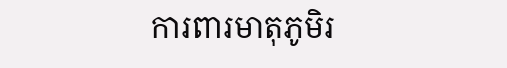ការពារមាតុភូមិរ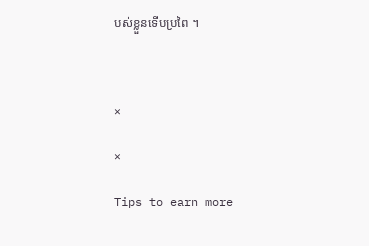បស់ខ្លួនទើបប្រពៃ ។



×

×

Tips to earn more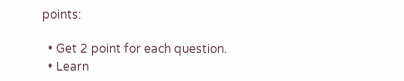points:

  • Get 2 point for each question.
  • Learn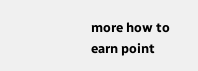more how to earn point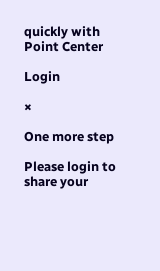quickly with Point Center

Login

×

One more step

Please login to share your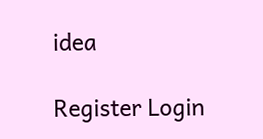idea

Register Login